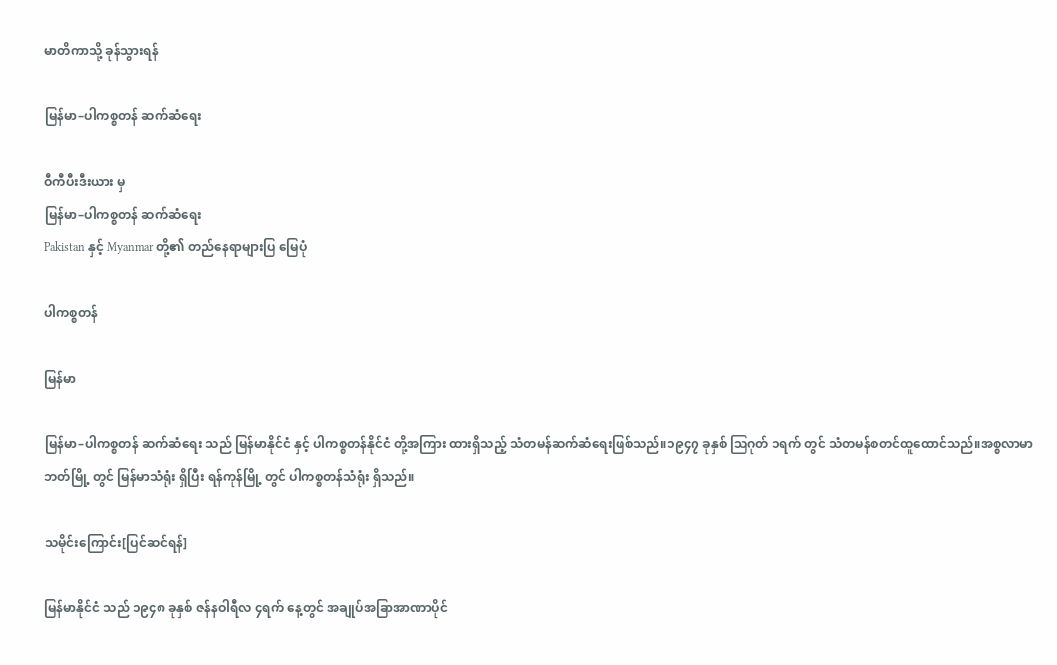မာတိကာသို့ ခုန်သွားရန်

မြန်မာ–ပါကစ္စတန် ဆက်ဆံရေး

ဝီကီပီးဒီးယား မှ
မြန်မာ–ပါကစ္စတန် ဆက်ဆံရေး
Pakistan နှင့် Myanmar တို့၏ တည်နေရာများပြ မြေပုံ

ပါကစ္စတန်

မြန်မာ

မြန်မာ–ပါကစ္စတန် ဆက်ဆံရေး သည် မြန်မာနိုင်ငံ နှင့် ပါကစ္စတန်နိုင်ငံ တို့အကြား ထားရှိသည့် သံတမန်ဆက်ဆံရေးဖြစ်သည်။၁၉၄၇ ခုနှစ် ဩဂုတ် ၁ရက် တွင် သံတမန်စတင်ထူထောင်သည်။အစ္စလာမာဘတ်မြို့ တွင် မြန်မာသံရုံး ရှိပြီး ရန်ကုန်မြို့ တွင် ပါကစ္စတန်သံရုံး ရှိသည်။

သမိုင်းကြောင်း[ပြင်ဆင်ရန်]

မြန်မာနိုင်ငံ သည် ၁၉၄၈ ခုနှစ် ဇန်နဝါရီလ ၄ရက် နေ့တွင် အချုပ်အခြာအာဏာပိုင်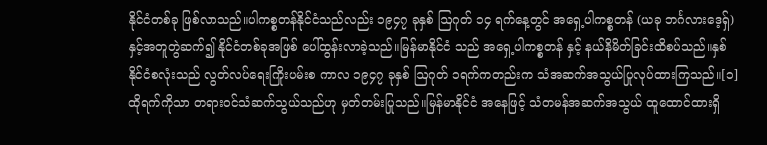နိုင်ငံတစ်ခု ဖြစ်လာသည်။ပါကစ္စတန်နိုင်ငံသည်လည်း ၁၉၄၇ ခုနှစ် ဩဂုတ် ၁၄ ရက်နေ့တွင် အရှေ့ပါကစ္စတန် (ယခု ဘင်္ဂလားဒေ့ရှ်) နှင့်အတူတွဲဆက်၍ နိုင်ငံတစ်ခုအဖြစ် ပေါ်ထွန်းလာခဲ့သည်။မြန်မာနိုင်ငံ သည် အရှေ့ပါကစ္စတန် နှင့် နယ်နိမိတ်ခြင်းထိစပ်သည်။နှစ်နိုင်ငံစလုံးသည် လွတ်လပ်ရေးကြိုးပမ်းစ ကာလ ၁၉၄၇ ခုနှစ် ဩဂုတ် ၁ရက်ကတည်းက သံအဆက်အသွယ်ပြုလုပ်ထားကြသည်။[၁]ထိုရက်ကိုသာ တရားဝင်သံဆက်သွယ်သည်ဟု မှတ်တမ်းပြုသည်။မြန်မာနိုင်ငံ အနေဖြင့် သံတမန်အဆက်အသွယ် ထူထောင်ထားရှိ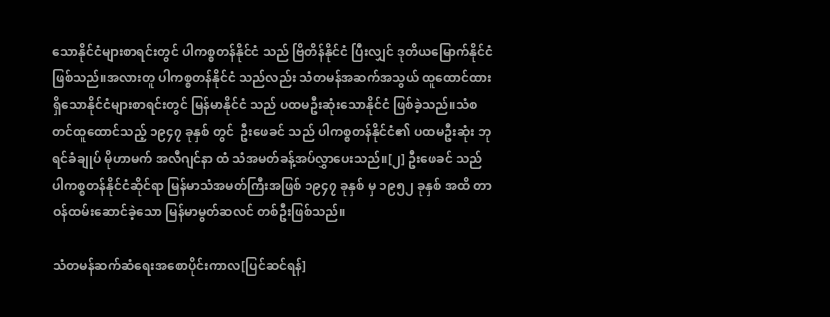သောနိုင်ငံများစာရင်းတွင် ပါကစ္စတန်နိုင်ငံ သည် ဗြိတိန်နိုင်ငံ ပြီးလျှင် ဒုတိယမြောက်နိုင်ငံ ဖြစ်သည်။အလားတူ ပါကစ္စတန်နိုင်ငံ သည်လည်း သံတမန်အဆက်အသွယ် ထူထောင်ထားရှိသောနိုင်ငံများစာရင်းတွင် မြန်မာနိုင်ငံ သည် ပထမဦးဆုံးသောနိုင်ငံ ဖြစ်ခဲ့သည်။သံစတင်ထူထောင်သည့် ၁၉၄၇ ခုနှစ် တွင်  ဦးဖေခင် သည် ပါကစ္စတန်နိုင်ငံ၏ ပထမဦးဆုံး ဘုရင်ခံချုပ် မိုဟာမက် အလီဂျင်နာ ထံ သံအမတ်ခန့်အပ်လွှာပေးသည်။[၂] ဦးဖေခင် သည် ပါကစ္စတန်နိုင်ငံဆိုင်ရာ မြန်မာသံအမတ်ကြီးအဖြစ် ၁၉၄၇ ခုနှစ် မှ ၁၉၅၂ ခုနှစ် အထိ တာဝန်ထမ်းဆောင်ခဲ့သော မြန်မာမွတ်ဆလင် တစ်ဦးဖြစ်သည်။

သံတမန်ဆက်ဆံရေးအစောပိုင်းကာလ[ပြင်ဆင်ရန်]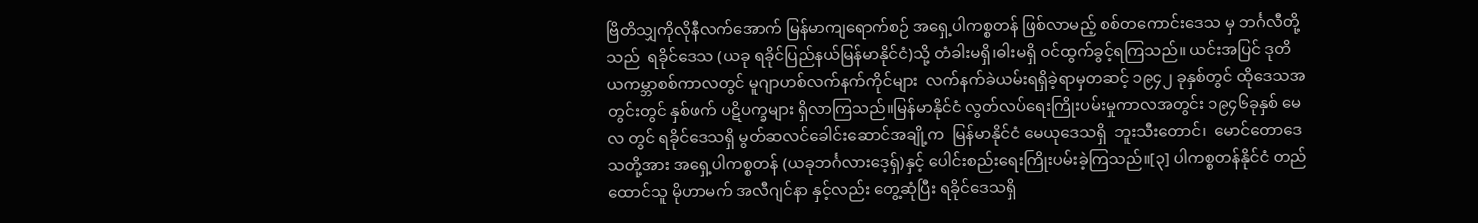ဗြိတိသျှကိုလိုနီလက်အောက် မြန်မာကျရောက်စဉ် အရှေ့ပါကစ္စတန် ဖြစ်လာမည့် စစ်တကောင်းဒေသ မှ ဘင်္ဂလီတို့သည်  ရခိုင်ဒေသ (ယခု ရခိုင်ပြည်နယ်မြန်မာနိုင်ငံ)သို့ တံခါးမရှိ၊ဓါးမရှိ ဝင်ထွက်ခွင့်ရကြသည်။ ယင်းအပြင် ဒုတိယကမ္ဘာစစ်ကာလတွင် မူဂျာဟစ်လက်နက်ကိုင်များ  လက်နက်ခဲယမ်းရရှိခဲ့ရာမှတဆင့် ၁၉၄၂ ခုနှစ်တွင် ထိုဒေသအတွင်းတွင် နှစ်ဖက် ပဋိပက္ခများ ရှိလာကြသည်။မြန်မာနိုင်ငံ လွတ်လပ်ရေးကြိုးပမ်းမှုကာလအတွင်း ၁၉၄၆ခုနှစ် မေလ တွင် ရခိုင်ဒေသရှိ မွတ်ဆလင်ခေါင်းဆောင်အချို့က  မြန်မာနိုင်ငံ မေယုဒေသရှိ  ဘူးသီးတောင်၊  မောင်တောဒေသတို့အား အရှေ့ပါကစ္စတန် (ယခုဘင်္ဂလားဒေ့ရှ်)နှင့် ပေါင်းစည်းရေးကြိုးပမ်းခဲ့ကြသည်။[၃] ပါကစ္စတန်နိုင်ငံ တည်ထောင်သူ မိုဟာမက် အလီဂျင်နာ နှင့်လည်း တွေ့ဆုံပြီး ရခိုင်ဒေသရှိ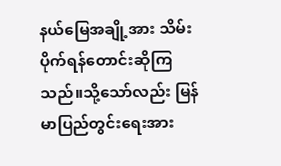နယ်မြေအချို့အား သိမ်းပိုက်ရန်တောင်းဆိုကြသည်။သို့သော်လည်း မြန်မာပြည်တွင်းရေးအား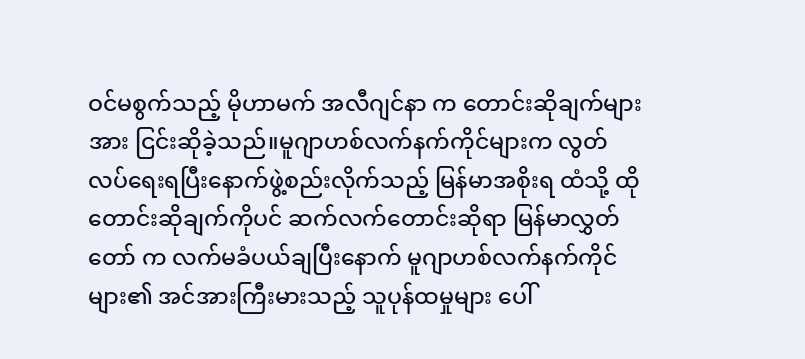ဝင်မစွက်သည့် မိုဟာမက် အလီဂျင်နာ က တောင်းဆိုချက်များအား ငြင်းဆိုခဲ့သည်။မူဂျာဟစ်လက်နက်ကိုင်များက လွတ်လပ်ရေးရပြီးနောက်ဖွဲ့စည်းလိုက်သည့် မြန်မာအစိုးရ ထံသို့ ထိုတောင်းဆိုချက်ကိုပင် ဆက်လက်တောင်းဆိုရာ မြန်မာလွှတ်တော် က လက်မခံပယ်ချပြီးနောက် မူဂျာဟစ်လက်နက်ကိုင်များ၏ အင်အားကြီးမားသည့် သူပုန်ထမှုများ ပေါ်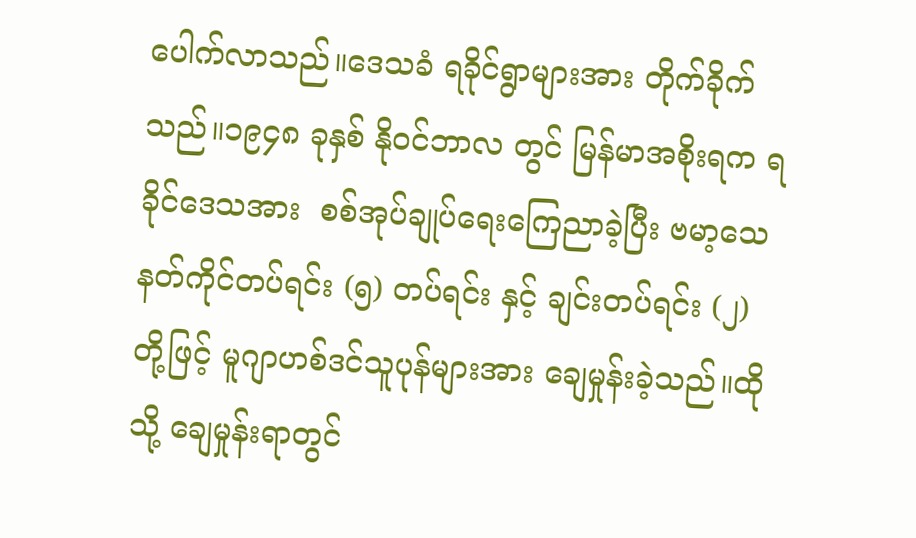ပေါက်လာသည်။ဒေသခံ ရခိုင်ရွာများအား တိုက်ခိုက်သည်။၁၉၄၈ ခုနှစ် နိုဝင်ဘာလ တွင် မြန်မာအစိုးရက ရခိုင်ဒေသအား  စစ်အုပ်ချုပ်ရေးကြေညာခဲ့ပြီး ဗမာ့သေနတ်ကိုင်တပ်ရင်း (၅) တပ်ရင်း နှင့် ချင်းတပ်ရင်း (၂) တို့ဖြင့် မူဂျာဟစ်ဒင်သူပုန်များအား ချေမှုန်းခဲ့သည်။ထိုသို့ ချေမှုန်းရာတွင်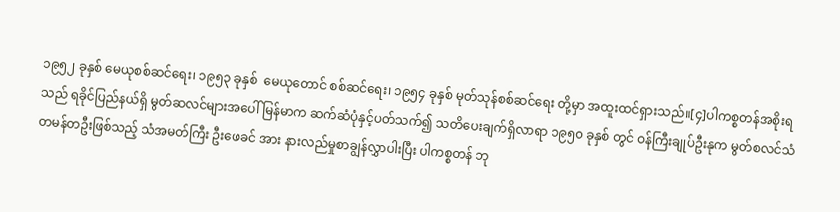၁၉၅၂ ခုနှစ် မေယုစစ်ဆင်ရေး၊ ၁၉၅၃ ခုနှစ်  မေယုတောင် စစ်ဆင်ရေး၊ ၁၉၅၄ ခုနှစ် မုတ်သုန်စစ်ဆင်ရေး တို့မှာ အထူးထင်ရှားသည်။[၄]ပါကစ္စတန်အစိုးရသည် ရခိုင်ပြည်နယ်ရှိ မွတ်ဆလင်များအပေါ် မြန်မာက ဆက်ဆံပုံနှင့်ပတ်သက်၍ သတိပေးချက်ရှိလာရာ ၁၉၅၀ ခုနှစ် တွင် ဝန်ကြီးချုပ်ဦးနုက မွတ်စလင်သံတမန်တဦးဖြစ်သည့် သံအမတ်ကြီး ဦးဖေခင် အား နားလည်မှုစာချွန်လွှာပါးပြီး ပါကစ္စတန် ဘု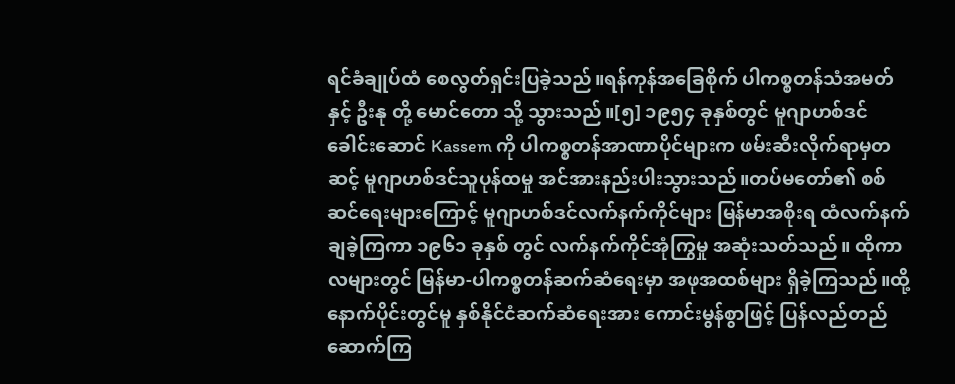ရင်ခံချုပ်ထံ စေလွတ်ရှင်းပြခဲ့သည်။ရန်ကုန်အခြေစိုက် ပါကစ္စတန်သံအမတ် နှင့် ဦးနု တို့ မောင်တော သို့ သွားသည်။[၅] ၁၉၅၄ ခုနှစ်တွင် မူဂျာဟစ်ဒင် ခေါင်းဆောင် Kassem ကို ပါကစ္စတန်အာဏာပိုင်များက ဖမ်းဆီးလိုက်ရာမှတဆင့် မူဂျာဟစ်ဒင်သူပုန်ထမှု အင်အားနည်းပါးသွားသည်။တပ်မတော်၏ စစ်ဆင်ရေးများကြောင့် မူဂျာဟစ်ဒင်လက်နက်ကိုင်များ မြန်မာအစိုးရ ထံလက်နက်ချခဲ့ကြကာ ၁၉၆၁ ခုနှစ် တွင် လက်နက်ကိုင်အုံကြွမှု အဆုံးသတ်သည်။ ထိုကာလများတွင် မြန်မာ-ပါကစ္စတန်ဆက်ဆံရေးမှာ အဖုအထစ်များ ရှိခဲ့ကြသည်။ထို့နောက်ပိုင်းတွင်မူ နှစ်နိုင်ငံဆက်ဆံရေးအား ကောင်းမွန်စွာဖြင့် ပြန်လည်တည်ဆောက်ကြ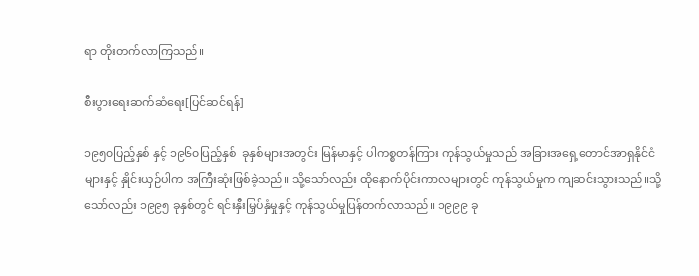ရာ တိုးတက်လာကြသည်။

စီးပွားရေးဆက်ဆံရေး[ပြင်ဆင်ရန်]

၁၉၅၀ပြည့်နှစ် နှင့် ၁၉၆၀ပြည့်နှစ်  ခုနှစ်များအတွင်း မြန်မာနှင့် ပါကစ္စတန်ကြား ကုန်သွယ်မှုသည် အခြားအရှေ့တောင်အာရှနိုင်ငံများနှင့် နှိုင်းယှဉ်ပါက အကြီးဆုံးဖြစ်ခဲ့သည်။ သို့သော်လည်း ထိုနောက်ပိုင်းကာလများတွင် ကုန်သွယ်မှုက ကျဆင်းသွားသည်။သို့သော်လည်း ၁၉၉၅ ခုနှစ်တွင် ရင်းနှီးမြှပ်နှံမှုနှင့် ကုန်သွယ်မှုပြန်တက်လာသည်။ ၁၉၉၉ ခု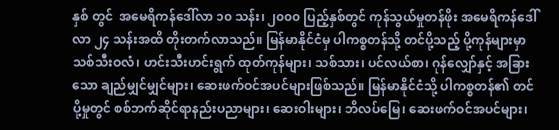နှစ် တွင်  အမေရိကန်ဒေါ်လာ ၁၀ သန်း၊ ၂၀၀၀ ပြည့်နှစ်တွင် ကုန်သွယ်မှုတန်ဖိုး အမေရိကန်ဒေါ်လာ ၂၄ သန်းအထိ တိုးတက်လာသည်။ မြန်မာနိုင်ငံမှ ပါကစ္စတန်သို့ တင်ပို့သည့် ပို့ကုန်များမှာ သစ်သီးဝလံ၊ ဟင်းသီးဟင်းရွက် ထုတ်ကုန်များ၊ သစ်သား၊ ပင်လယ်စာ၊ ဂုန်လျှော်နှင့် အခြားသော ချည်မျှင်မျှင်များ၊ ဆေးဖက်ဝင်အပင်များဖြစ်သည်။ မြန်မာနိုင်ငံသို့ ပါကစ္စတန်၏ တင်ပို့မှုတွင် စစ်ဘက်ဆိုင်ရာနည်းပညာများ၊ ဆေးဝါးများ၊ ဘိလပ်မြေ၊ ဆေးဖက်ဝင်အပင်များ၊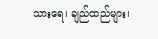သားရေ၊ ချည်ထည်များ၊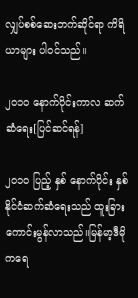လျှပ်စစ်ဆေးဘက်ဆိုင်ရာ ကိရိယာများ ပါဝင်သည်။

၂၀၁၀ နောက်ပိုင်းကာလ ဆက်ဆံရေး[ပြင်ဆင်ရန်]

၂၀၁၀ ပြည့် နှစ် နောက်ပိုင်း နှစ်နိုင်ငံဆက်ဆံရေးသည် ထူးခြားကောင်းမွန်လာသည်။မြန်မာ့ဒီမိုကရေ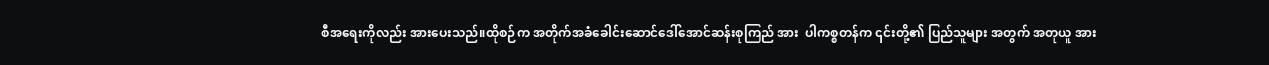စီအရေးကိုလည်း အားပေးသည်။ထိုစဉ်က အတိုက်အခံခေါင်းဆောင်ဒေါ်အောင်ဆန်းစုကြည် အား  ပါကစ္စတန်က ၎င်းတို့၏ ပြည်သူများ အတွက် အတုယူ အား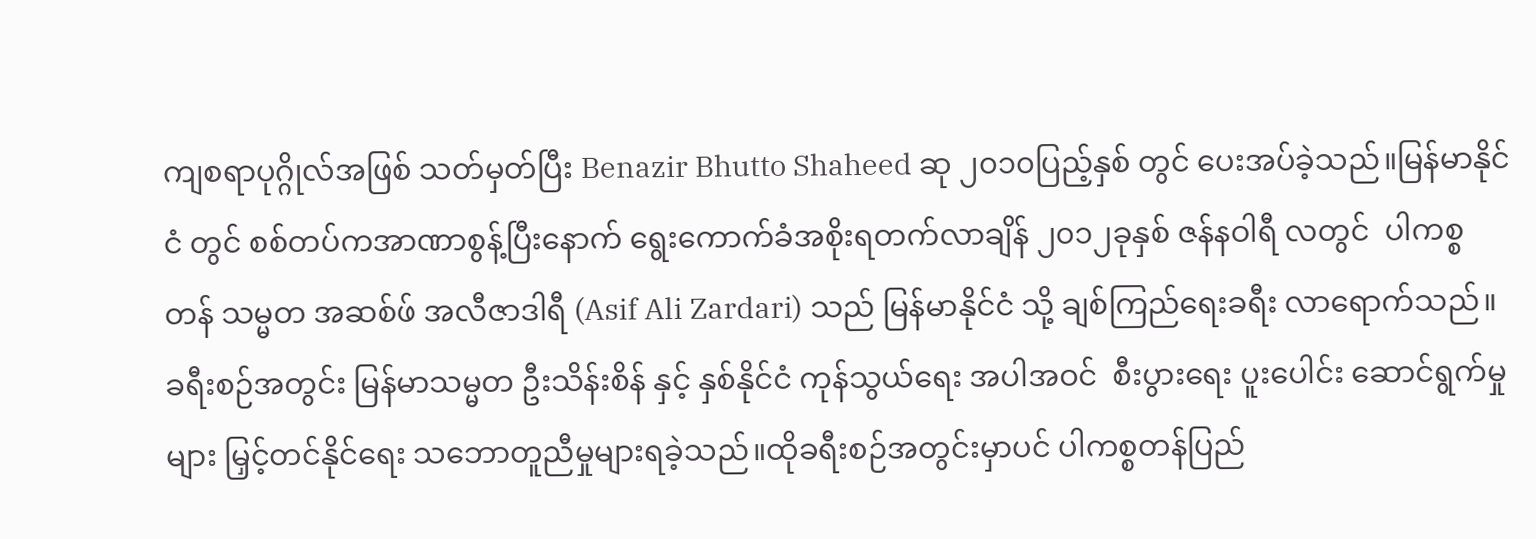ကျစရာပုဂ္ဂိုလ်အဖြစ် သတ်မှတ်ပြီး Benazir Bhutto Shaheed ဆု ၂၀၁၀ပြည့်နှစ် တွင် ပေးအပ်ခဲ့သည်။မြန်မာနိုင်ငံ တွင် စစ်တပ်ကအာဏာစွန့်ပြီးနောက် ရွေးကောက်ခံအစိုးရတက်လာချိန် ၂၀၁၂ခုနှစ် ဇန်နဝါရီ လတွင်  ပါကစ္စတန် သမ္မတ အဆစ်ဖ် အလီဇာဒါရီ (Asif Ali Zardari) သည် မြန်မာနိုင်ငံ သို့ ချစ်ကြည်ရေးခရီး လာရောက်သည်။ ခရီးစဉ်အတွင်း မြန်မာသမ္မတ ဦးသိန်းစိန် နှင့် နှစ်နိုင်ငံ ကုန်သွယ်ရေး အပါအဝင်  စီးပွားရေး ပူးပေါင်း ဆောင်ရွက်မှုများ မြှင့်တင်နိုင်ရေး သဘောတူညီမှုများရခဲ့သည်။ထိုခရီးစဉ်အတွင်းမှာပင် ပါကစ္စတန်ပြည်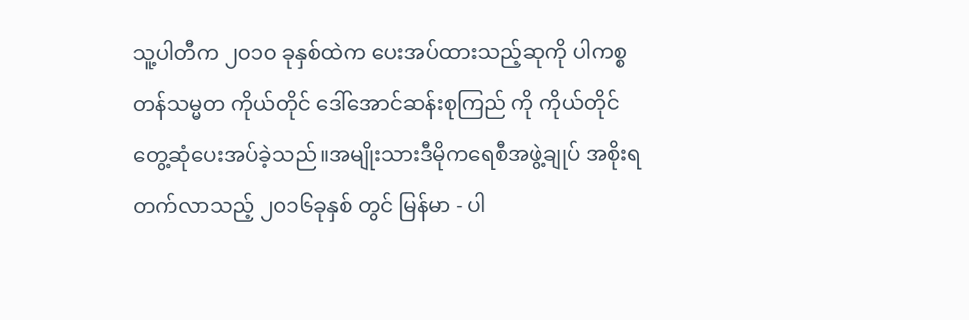သူ့ပါတီက ၂၀၁၀ ခုနှစ်ထဲက ပေးအပ်ထားသည့်ဆုကို ပါကစ္စတန်သမ္မတ ကိုယ်တိုင် ဒေါ်အောင်ဆန်းစုကြည် ကို ကိုယ်တိုင်တွေ့ဆုံပေးအပ်ခဲ့သည်။အမျိုးသားဒီမိုကရေစီအဖွဲ့ချုပ် အစိုးရ တက်လာသည့် ၂၀၁၆ခုနှစ် တွင် မြန်မာ - ပါ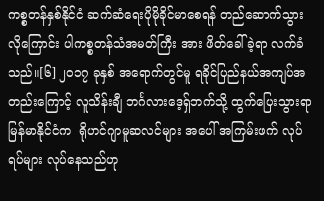ကစ္စတန်နှစ်နိုင်ငံ ဆက်ဆံရေးပိုမိုခိုင်မာစေရန် တည်ဆောက်သွားလိုကြောင်း ပါကစ္စတန်သံအမတ်ကြီး အား ဖိတ်ခေါ်ခဲ့ရာ လက်ခံသည်။[၆] ၂၀၁၇ ခုနှစ် အရောက်တွင်မူ ရခိုင်ပြည်နယ်အကျပ်အတည်းကြောင့် လူသိန်းချီ ဘင်္ဂလားဒေ့ရှ်ဘက်သို့ ထွက်ပြေးသွားရာ မြန်မာနိုင်ငံက  ရိုဟင်ဂျာမူဆလင်များ အပေါ် အကြမ်းဖက် လုပ်ရပ်များ လုပ်နေသည်ဟု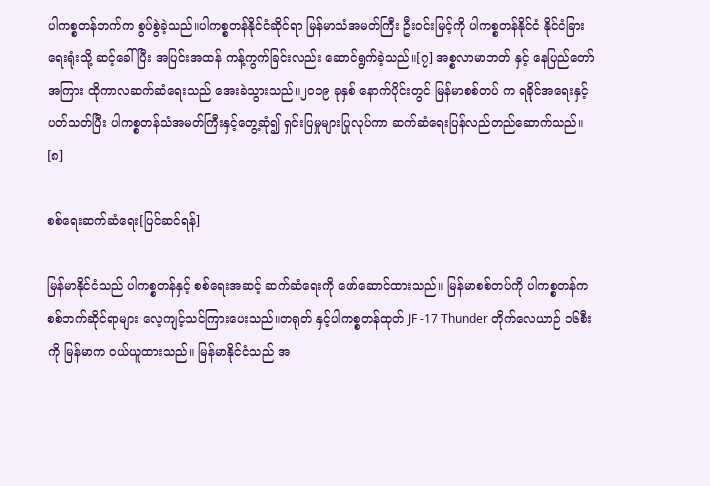ပါကစ္စတန်ဘက်က စွပ်စွဲခဲ့သည်။ပါကစ္စတန်နိုင်ငံဆိုင်ရာ မြန်မာသံအမတ်ကြီး ဦးဝင်းမြင့်ကို ပါကစ္စတန်နိုင်ငံ နိုင်ငံခြားရေးရုံးသို့ ဆင့်ခေါ်ပြီး အပြင်းအထန် ကန့်ကွက်ခြင်းလည်း ဆောင်ရွက်ခဲ့သည်။[၇] အစ္စလာမာဘတ် နှင့် နေပြည်တော် အကြား ထိုကာလဆက်ဆံရေးသည် အေးခဲသွားသည်။၂၀၁၉ ခုနှစ် နောက်ပိုင်းတွင် မြန်မာစစ်တပ် က ရခိုင်အရေးနှင့် ပတ်သတ်ပြီး ပါကစ္စတန်သံအမတ်ကြီးနှင့်တွေ့ဆုံ၍ ရှင်းပြမှုများပြုလုပ်ကာ ဆက်ဆံရေးပြန်လည်တည်ဆောက်သည်။ [၈]

စစ်ရေးဆက်ဆံရေး[ပြင်ဆင်ရန်]

မြန်မာနိုင်ငံသည် ပါကစ္စတန်နှင့် စစ်ရေးအဆင့် ဆက်ဆံရေးကို ဖော်ဆောင်ထားသည်။ မြန်မာစစ်တပ်ကို ပါကစ္စတန်က စစ်ဘက်ဆိုင်ရာများ လေ့ကျင့်သင်ကြားပေးသည်။တရုတ် နှင့်ပါကစ္စတန်ထုတ် JF -17 Thunder တိုက်လေယာဉ် ၁၆စီးကို မြန်မာက ဝယ်ယူထားသည်။ မြန်မာနိုင်ငံသည် အ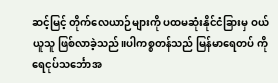ဆင့်မြင့် တိုက်လေယာဉ်များကို ပထမဆုံးနိုင်ငံခြားမှ ဝယ်ယူသူ ဖြစ်လာခဲ့သည်။ပါကစ္စတန်သည် မြန်မာရေတပ် ကို ရေငုပ်သင်္ဘောအ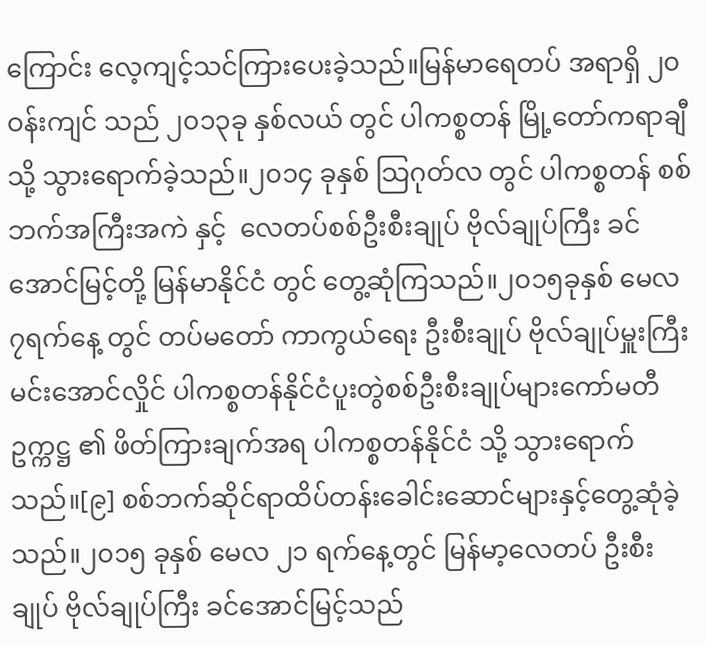ကြောင်း လေ့ကျင့်သင်ကြားပေးခဲ့သည်။မြန်မာရေတပ် အရာရှိ ၂၀ ဝန်းကျင် သည် ၂၀၁၃ခု နှစ်လယ် တွင် ပါကစ္စတန် မြို့တော်ကရာချီ သို့ သွားရောက်ခဲ့သည်။၂၀၁၄ ခုနှစ် သြဂုတ်လ တွင် ပါကစ္စတန် စစ်ဘက်အကြီးအကဲ နှင့်  လေတပ်စစ်ဦးစီးချုပ် ဗိုလ်ချုပ်ကြီး ခင်အောင်မြင့်တို့ မြန်မာနိုင်ငံ တွင် တွေ့ဆုံကြသည်။၂၀၁၅ခုနှစ် မေလ ၇ရက်နေ့ တွင် တပ်မတော် ကာကွယ်ရေး ဦးစီးချုပ် ဗိုလ်ချုပ်မှူးကြီး မင်းအောင်လှိုင် ပါကစ္စတန်နိုင်ငံပူးတွဲစစ်ဦးစီးချုပ်များကော်မတီဥက္ကဋ္ဌ ၏ ဖိတ်ကြားချက်အရ ပါကစ္စတန်နိုင်ငံ သို့ သွားရောက်သည်။[၉] စစ်ဘက်ဆိုင်ရာထိပ်တန်းခေါင်းဆောင်များနှင့်တွေ့ဆုံခဲ့သည်။၂၀၁၅ ခုနှစ် မေလ ၂၁ ရက်နေ့တွင် မြန်မာ့လေတပ် ဦးစီးချုပ် ဗိုလ်ချုပ်ကြီး ခင်အောင်မြင့်သည်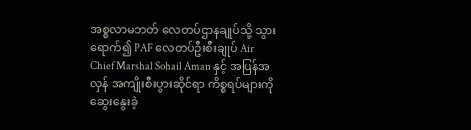အစ္စလာမဘတ် လေတပ်ဌာနချုပ်သို့ သွားရောက်၍ PAF လေတပ်ဦးစီးချုပ် Air Chief Marshal Sohail Aman နှင့် အပြန်အလှန် အကျိုးစီးပွားဆိုင်ရာ ကိစ္စရပ်များကို ဆွေးနွေးခဲ့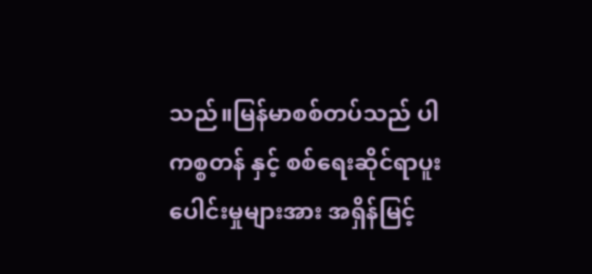သည်။မြန်မာစစ်တပ်သည် ပါကစ္စတန် နှင့် စစ်ရေးဆိုင်ရာပူးပေါင်းမှုများအား အရှိန်မြင့်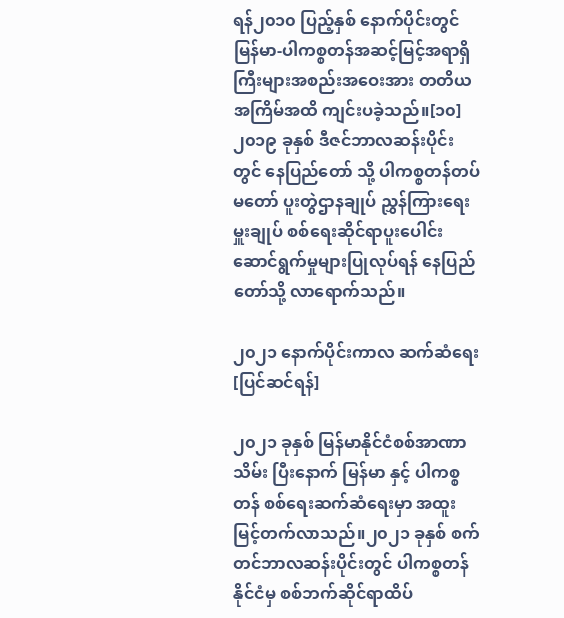ရန်၂၀၁၀ ပြည့်နှစ် နောက်ပိုင်းတွင် မြန်မာ-ပါကစ္စတန်အဆင့်မြင့်အရာရှိကြီးများအစည်းအဝေးအား တတိယအကြိမ်အထိ ကျင်းပခဲ့သည်။[၁၀]၂၀၁၉ ခုနှစ် ဒီဇင်ဘာလဆန်းပိုင်း တွင် နေပြည်တော် သို့ ပါကစ္စတန်တပ်မတော် ပူးတွဲဌာနချုပ် ညွှန်ကြားရေးမှူးချုပ် စစ်ရေးဆိုင်ရာပူးပေါင်းဆောင်ရွက်မှုများပြုလုပ်ရန် နေပြည်တော်သို့ လာရောက်သည်။

၂၀၂၁ နောက်ပိုင်းကာလ ဆက်ဆံရေး[ပြင်ဆင်ရန်]

၂၀၂၁ ခုနှစ် မြန်မာနိုင်ငံစစ်အာဏာသိမ်း ပြီးနောက် မြန်မာ နှင့် ပါကစ္စတန် စစ်ရေးဆက်ဆံရေးမှာ အထူးမြင့်တက်လာသည်။၂၀၂၁ ခုနှစ် စက်တင်ဘာလဆန်းပိုင်းတွင် ပါကစ္စတန်နိုင်ငံမှ စစ်ဘက်ဆိုင်ရာထိပ်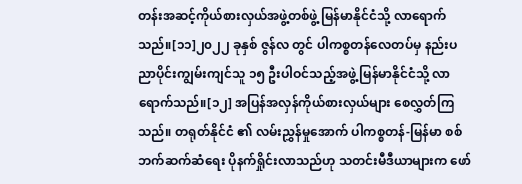တန်းအဆင့်ကိုယ်စားလှယ်အဖွဲ့တစ်ဖွဲ့ မြန်မာနိုင်ငံသို့ လာရောက်သည်။[၁၁]၂၀၂၂ ခုနှစ် ဇွန်လ တွင် ပါကစ္စတန်လေတပ်မှ နည်းပညာပိုင်းကျွမ်းကျင်သူ ၁၅ ဦးပါဝင်သည့်အဖွဲ့ မြန်မာနိုင်ငံသို့ လာရောက်သည်။[၁၂] အပြန်အလှန်ကိုယ်စားလှယ်များ စေလွှတ်ကြသည်။ တရုတ်နိုင်ငံ ၏ လမ်းညွှန်မှုအောက် ပါကစ္စတန်-မြန်မာ စစ်ဘက်ဆက်ဆံရေး ပိုနက်ရှိုင်းလာသည်ဟု သတင်းမီဒီယာများက ဖော်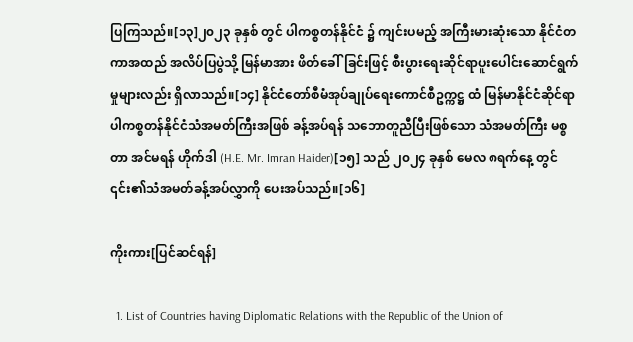ပြကြသည်။[၁၃]၂၀၂၃ ခုနှစ် တွင် ပါကစ္စတန်နိုင်ငံ ၌ ကျင်းပမည့် အကြီးမားဆုံးသော နိုင်ငံတကာအထည် အလိပ်ပြပွဲသို့ မြန်မာအား ဖိတ်ခေါ်ခြင်းဖြင့် စီးပွားရေးဆိုင်ရာပူးပေါင်းဆောင်ရွက်မှုများလည်း ရှိလာသည်။[၁၄] နိုင်ငံတော်စီမံအုပ်ချုပ်ရေးကောင်စီဥက္ကဋ္ဌ ထံ မြန်မာနိုင်ငံဆိုင်ရာ ပါကစ္စတန်နိုင်ငံသံအမတ်ကြီးအဖြစ် ခန့်အပ်ရန် သဘောတူညီပြီးဖြစ်သော သံအမတ်ကြီး မစ္စတာ အင်မရန် ဟိုက်ဒါ (H.E. Mr. Imran Haider)[၁၅] သည် ၂၀၂၄ ခုနှစ် မေလ ၈ရက်နေ့ တွင်  ၎င်း၏သံအမတ်ခန့်အပ်လွှာကို ပေးအပ်သည်။[၁၆]

ကိုးကား[ပြင်ဆင်ရန်]

  1. List of Countries having Diplomatic Relations with the Republic of the Union of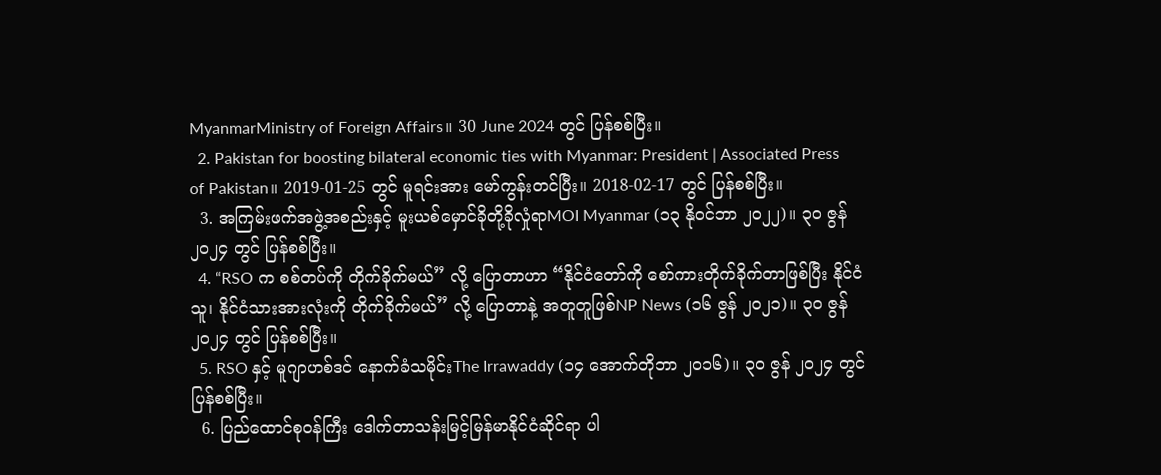MyanmarMinistry of Foreign Affairs။ 30 June 2024 တွင် ပြန်စစ်ပြီး။
  2. Pakistan for boosting bilateral economic ties with Myanmar: President | Associated Press of Pakistan။ 2019-01-25 တွင် မူရင်းအား မော်ကွန်းတင်ပြီး။ 2018-02-17 တွင် ပြန်စစ်ပြီး။
  3. အကြမ်းဖက်အဖွဲ့အစည်းနှင့် မူးယစ်မှောင်ခိုတို့ခိုလှုံရာMOI Myanmar (၁၃ နိုဝင်ဘာ ၂၀၂၂)။ ၃၀ ဇွန် ၂၀၂၄ တွင် ပြန်စစ်ပြီး။
  4. “RSO က စစ်တပ်ကို တိုက်ခိုက်မယ်” လို့ ပြောတာဟာ “နိုင်ငံတော်ကို စော်ကားတိုက်ခိုက်တာဖြစ်ပြီး နိုင်ငံသူ၊ နိုင်ငံသားအားလုံးကို တိုက်ခိုက်မယ်” လို့ ပြောတာနဲ့ အတူတူဖြစ်NP News (၁၆ ဇွန် ၂၀၂၁)။ ၃၀ ဇွန် ၂၀၂၄ တွင် ပြန်စစ်ပြီး။
  5. RSO နှင့် မူဂျာဟစ်ဒင် နောက်ခံသမိုင်းThe Irrawaddy (၁၄ အောက်တိုဘာ ၂၀၁၆)။ ၃၀ ဇွန် ၂၀၂၄ တွင် ပြန်စစ်ပြီး။
  6. ပြည်ထောင်စုဝန်ကြီး ဒေါက်တာသန်းမြင့်မြန်မာနိုင်ငံဆိုင်ရာ ပါ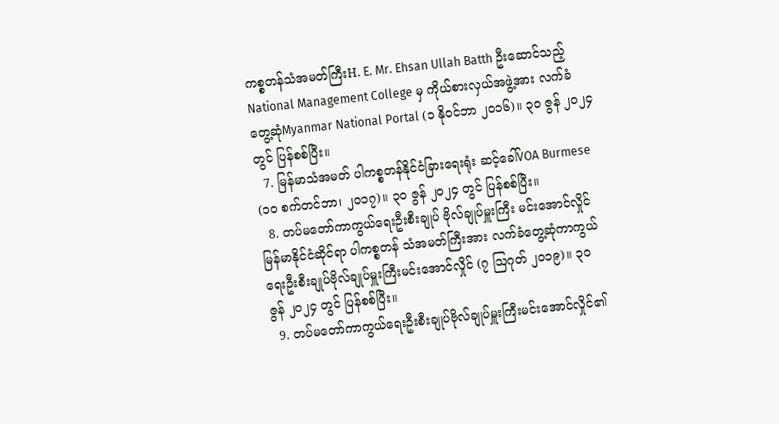ကစ္စတန်သံအမတ်ကြီးH. E. Mr. Ehsan Ullah Batth ဦးဆောင်သည့် National Management College မှ ကိုယ်စားလှယ်အဖွဲ့အား လက်ခံတွေ့ဆုံMyanmar National Portal (၁ နိုဝင်ဘာ ၂၀၁၆)။ ၃၀ ဇွန် ၂၀၂၄ တွင် ပြန်စစ်ပြီး။
  7. မြန်မာသံအမတ် ပါကစ္စတန်နိုင်ငံခြားရေးရုံး ဆင့်ခေါ်VOA Burmese (၁၀ စက်တင်ဘာ၊ ၂၀၁၇)။ ၃၀ ဇွန် ၂၀၂၄ တွင် ပြန်စစ်ပြီး။
  8. တပ်မတော်ကာကွယ်ရေးဦးစီးချုပ် ဗိုလ်ချုပ်မှူးကြီး မင်းအောင်လှိုင် မြန်မာနိုင်ငံဆိုင်ရာ ပါကစ္စတန် သံအမတ်ကြီးအား လက်ခံတွေ့ဆုံကာကွယ်ရေးဦးစီးချုပ်ဗိုလ်ချုပ်မှူးကြီးမင်းအောင်လှိုင် (၇ ဩဂုတ် ၂၀၁၉)။ ၃၀ ဇွန် ၂၀၂၄ တွင် ပြန်စစ်ပြီး။
  9. တပ်မတော်ကာကွယ်ရေးဦးစီးချုပ်ဗိုလ်ချုပ်မှူးကြီးမင်းအောင်လှိုင်၏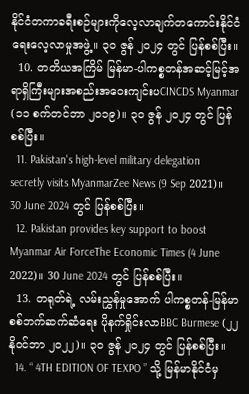နိုင်ငံတကာခရီးစဉ်များကိုလေ့လာချက်တကောင်းနိုင်ငံရေးလေ့လာမှုအဖွဲ့။ ၃၀ ဇွန် ၂၀၂၄ တွင် ပြန်စစ်ပြီး။
  10. တတိယအကြိမ် မြန်မာ-ပါကစ္စတန်အဆင့်မြင့်အရာရှိကြီးများအစည်းအဝေးကျင်းပCINCDS Myanmar (၁၁ စက်တင်ဘာ ၂၀၁၉)။ ၃၀ ဇွန် ၂၀၂၄ တွင် ပြန်စစ်ပြီး။
  11. Pakistan's high-level military delegation secretly visits MyanmarZee News (9 Sep 2021)။ 30 June 2024 တွင် ပြန်စစ်ပြီး။
  12. Pakistan provides key support to boost Myanmar Air ForceThe Economic Times (4 June 2022)။ 30 June 2024 တွင် ပြန်စစ်ပြီး။
  13. တရုတ်ရဲ့ လမ်းညွှန်မှုအောက် ပါကစ္စတန်-မြန်မာ စစ်ဘက်ဆက်ဆံရေး ပိုနက်ရှိုင်းလာBBC Burmese (၂၂ နိုဝင်ဘာ ၂၀၂၂)။ ၃၀ ဇွန် ၂၀၂၄ တွင် ပြန်စစ်ပြီး။
  14. “ 4TH EDITION OF TEXPO ” သို့ မြန်မာနိုင်ငံမှ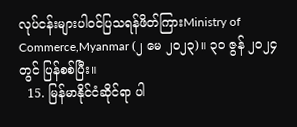လုပ်ငန်းများပါဝင်ပြသရန်ဖိတ်ကြားMinistry of Commerce,Myanmar (၂ မေ ၂၀၂၃)။ ၃၀ ဇွန် ၂၀၂၄ တွင် ပြန်စစ်ပြီး။
  15. မြန်မာနိုင်ငံဆိုင်ရာ ပါ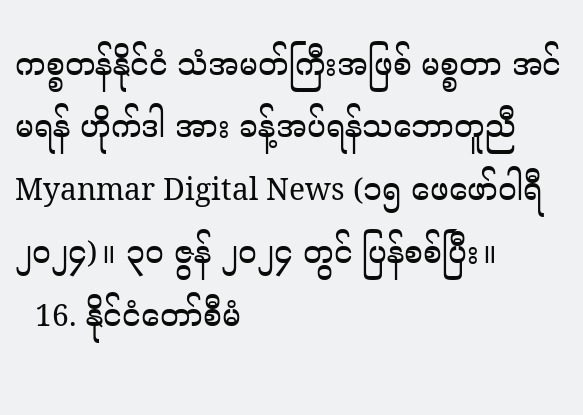ကစ္စတန်နိုင်ငံ သံအမတ်ကြီးအဖြစ် မစ္စတာ အင်မရန် ဟိုက်ဒါ အား ခန့်အပ်ရန်သဘောတူညီMyanmar Digital News (၁၅ ဖေဖော်ဝါရီ ၂၀၂၄)။ ၃၀ ဇွန် ၂၀၂၄ တွင် ပြန်စစ်ပြီး။
  16. နိုင်ငံ‌တော်စီမံ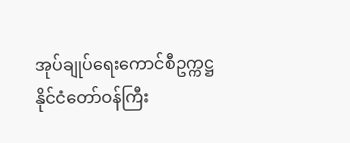အုပ်ချုပ်ရေးကောင်စီဥက္ကဋ္ဌ နိုင်ငံတော်ဝန်ကြီး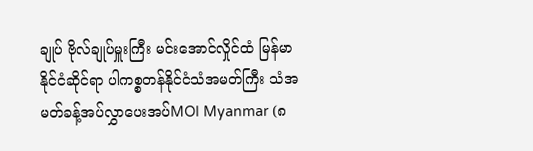ချုပ် ဗိုလ်ချုပ်မှူးကြီး မင်းအောင်လှိုင်ထံ မြန်မာနိုင်ငံဆိုင်ရာ ပါကစ္စတန်နိုင်ငံသံအမတ်ကြီး သံအမတ်ခန့်အပ်လွှာပေးအပ်MOI Myanmar (၈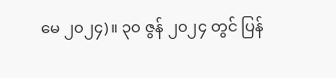မေ ၂၀၂၄)။ ၃၀ ဇွန် ၂၀၂၄ တွင် ပြန်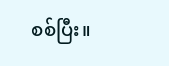စစ်ပြီး။